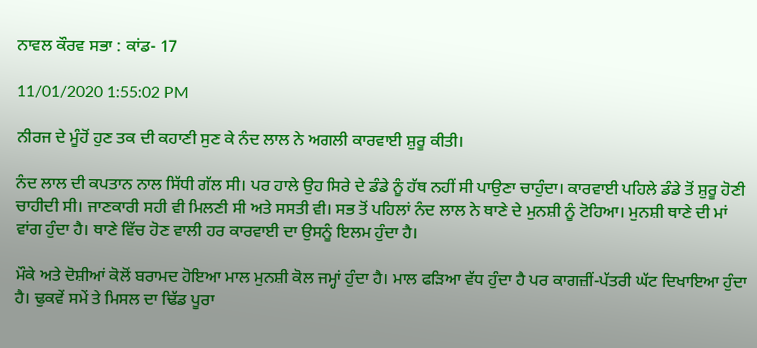ਨਾਵਲ ਕੌਰਵ ਸਭਾ : ਕਾਂਡ- 17

11/01/2020 1:55:02 PM

ਨੀਰਜ ਦੇ ਮੂੰਹੋਂ ਹੁਣ ਤਕ ਦੀ ਕਹਾਣੀ ਸੁਣ ਕੇ ਨੰਦ ਲਾਲ ਨੇ ਅਗਲੀ ਕਾਰਵਾਈ ਸ਼ੁਰੂ ਕੀਤੀ।

ਨੰਦ ਲਾਲ ਦੀ ਕਪਤਾਨ ਨਾਲ ਸਿੱਧੀ ਗੱਲ ਸੀ। ਪਰ ਹਾਲੇ ਉਹ ਸਿਰੇ ਦੇ ਡੰਡੇ ਨੂੰ ਹੱਥ ਨਹੀਂ ਸੀ ਪਾਉਣਾ ਚਾਹੁੰਦਾ। ਕਾਰਵਾਈ ਪਹਿਲੇ ਡੰਡੇ ਤੋਂ ਸ਼ੁਰੂ ਹੋਣੀ ਚਾਹੀਦੀ ਸੀ। ਜਾਣਕਾਰੀ ਸਹੀ ਵੀ ਮਿਲਣੀ ਸੀ ਅਤੇ ਸਸਤੀ ਵੀ। ਸਭ ਤੋਂ ਪਹਿਲਾਂ ਨੰਦ ਲਾਲ ਨੇ ਥਾਣੇ ਦੇ ਮੁਨਸ਼ੀ ਨੂੰ ਟੋਹਿਆ। ਮੁਨਸ਼ੀ ਥਾਣੇ ਦੀ ਮਾਂ ਵਾਂਗ ਹੁੰਦਾ ਹੈ। ਥਾਣੇ ਵਿੱਚ ਹੋਣ ਵਾਲੀ ਹਰ ਕਾਰਵਾਈ ਦਾ ਉਸਨੂੰ ਇਲਮ ਹੁੰਦਾ ਹੈ।

ਮੌਕੇ ਅਤੇ ਦੋਸ਼ੀਆਂ ਕੋਲੋਂ ਬਰਾਮਦ ਹੋਇਆ ਮਾਲ ਮੁਨਸ਼ੀ ਕੋਲ ਜਮ੍ਹਾਂ ਹੁੰਦਾ ਹੈ। ਮਾਲ ਫੜਿਆ ਵੱਧ ਹੁੰਦਾ ਹੈ ਪਰ ਕਾਗਜ਼ੀਂ-ਪੱਤਰੀ ਘੱਟ ਦਿਖਾਇਆ ਹੁੰਦਾ ਹੈ। ਢੁਕਵੇਂ ਸਮੇਂ ਤੇ ਮਿਸਲ ਦਾ ਢਿੱਡ ਪੂਰਾ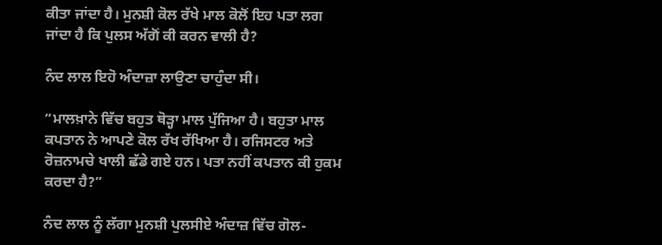ਕੀਤਾ ਜਾਂਦਾ ਹੈ। ਮੁਨਸ਼ੀ ਕੋਲ ਰੱਖੇ ਮਾਲ ਕੋਲੋਂ ਇਹ ਪਤਾ ਲਗ ਜਾਂਦਾ ਹੈ ਕਿ ਪੁਲਸ ਅੱਗੋਂ ਕੀ ਕਰਨ ਵਾਲੀ ਹੈ?

ਨੰਦ ਲਾਲ ਇਹੋ ਅੰਦਾਜ਼ਾ ਲਾਉਣਾ ਚਾਹੁੰਦਾ ਸੀ।

“ਮਾਲਖ਼ਾਨੇ ਵਿੱਚ ਬਹੁਤ ਥੋੜ੍ਹਾ ਮਾਲ ਪੁੱਜਿਆ ਹੈ। ਬਹੁਤਾ ਮਾਲ ਕਪਤਾਨ ਨੇ ਆਪਣੇ ਕੋਲ ਰੱਖ ਰੱਖਿਆ ਹੈ। ਰਜਿਸਟਰ ਅਤੇ ਰੋਜ਼ਨਾਮਚੇ ਖਾਲੀ ਛੱਡੇ ਗਏ ਹਨ। ਪਤਾ ਨਹੀਂ ਕਪਤਾਨ ਕੀ ਹੁਕਮ ਕਰਦਾ ਹੈ?”

ਨੰਦ ਲਾਲ ਨੂੰ ਲੱਗਾ ਮੁਨਸ਼ੀ ਪੁਲਸੀਏ ਅੰਦਾਜ਼ ਵਿੱਚ ਗੋਲ-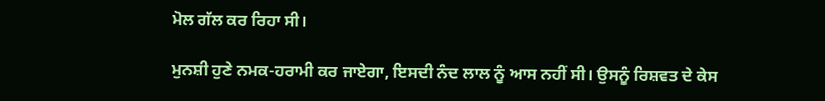ਮੋਲ ਗੱਲ ਕਰ ਰਿਹਾ ਸੀ।

ਮੁਨਸ਼ੀ ਹੁਣੇ ਨਮਕ-ਹਰਾਮੀ ਕਰ ਜਾਏਗਾ, ਇਸਦੀ ਨੰਦ ਲਾਲ ਨੂੰ ਆਸ ਨਹੀਂ ਸੀ। ਉਸਨੂੰ ਰਿਸ਼ਵਤ ਦੇ ਕੇਸ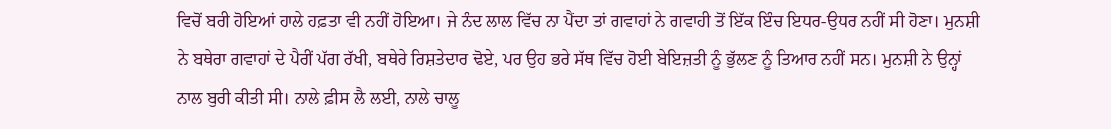ਵਿਚੋਂ ਬਰੀ ਹੋਇਆਂ ਹਾਲੇ ਹਫ਼ਤਾ ਵੀ ਨਹੀਂ ਹੋਇਆ। ਜੇ ਨੰਦ ਲਾਲ ਵਿੱਚ ਨਾ ਪੈਂਦਾ ਤਾਂ ਗਵਾਹਾਂ ਨੇ ਗਵਾਹੀ ਤੋਂ ਇੱਕ ਇੰਚ ਇਧਰ-ਉਧਰ ਨਹੀਂ ਸੀ ਹੋਣਾ। ਮੁਨਸ਼ੀ ਨੇ ਬਥੇਰਾ ਗਵਾਹਾਂ ਦੇ ਪੈਰੀਂ ਪੱਗ ਰੱਖੀ, ਬਥੇਰੇ ਰਿਸ਼ਤੇਦਾਰ ਢੋਏ, ਪਰ ਉਹ ਭਰੇ ਸੱਥ ਵਿੱਚ ਹੋਈ ਬੇਇਜ਼ਤੀ ਨੂੰ ਭੁੱਲਣ ਨੂੰ ਤਿਆਰ ਨਹੀਂ ਸਨ। ਮੁਨਸ਼ੀ ਨੇ ਉਨ੍ਹਾਂ ਨਾਲ ਬੁਰੀ ਕੀਤੀ ਸੀ। ਨਾਲੇ ਫ਼ੀਸ ਲੈ ਲਈ, ਨਾਲੇ ਚਾਲੂ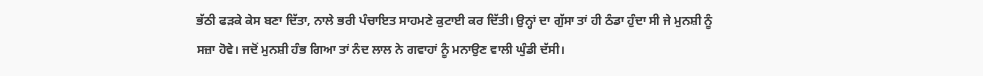ਭੱਠੀ ਫੜਕੇ ਕੇਸ ਬਣਾ ਦਿੱਤਾ, ਨਾਲੇ ਭਰੀ ਪੰਚਾਇਤ ਸਾਹਮਣੇ ਕੁਟਾਈ ਕਰ ਦਿੱਤੀ। ਉਨ੍ਹਾਂ ਦਾ ਗੁੱਸਾ ਤਾਂ ਹੀ ਠੰਡਾ ਹੁੰਦਾ ਸੀ ਜੇ ਮੁਨਸ਼ੀ ਨੂੰ ਸਜ਼ਾ ਹੋਵੇ। ਜਦੋਂ ਮੁਨਸ਼ੀ ਹੰਭ ਗਿਆ ਤਾਂ ਨੰਦ ਲਾਲ ਨੇ ਗਵਾਹਾਂ ਨੂੰ ਮਨਾਉਣ ਵਾਲੀ ਘੁੰਡੀ ਦੱਸੀ।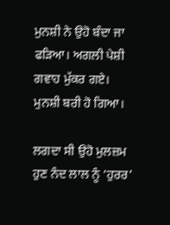ਮੁਨਸ਼ੀ ਨੇ ਉਹੋ ਬੰਦਾ ਜਾ ਫੜਿਆ। ਅਗਲੀ ਪੇਸ਼ੀ ਗਵਾਹ ਮੁੱਕਰ ਗਏ। ਮੁਨਸ਼ੀ ਬਰੀ ਹੋ ਗਿਆ।

ਲਗਦਾ ਸੀ ਉਹੋ ਮੁਲਜ਼ਮ ਹੁਣ ਨੰਦ ਲਾਲ ਨੂੰ ‘ਹੁਰਰ’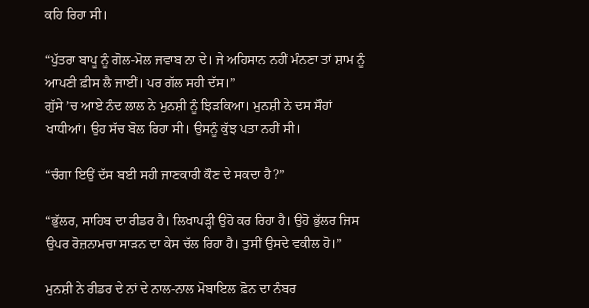ਕਹਿ ਰਿਹਾ ਸੀ।

“ਪੁੱਤਰਾ ਬਾਪੂ ਨੂੰ ਗੋਲ-ਮੋਲ ਜਵਾਬ ਨਾ ਦੇ। ਜੇ ਅਹਿਸਾਨ ਨਹੀਂ ਮੰਨਣਾ ਤਾਂ ਸ਼ਾਮ ਨੂੰ ਆਪਣੀ ਫ਼ੀਸ ਲੈ ਜਾਈਂ। ਪਰ ਗੱਲ ਸਹੀ ਦੱਸ।”
ਗੁੱਸੇ ’ਚ ਆਏ ਨੰਦ ਲਾਲ ਨੇ ਮੁਨਸ਼ੀ ਨੂੰ ਝਿੜਕਿਆ। ਮੁਨਸ਼ੀ ਨੇ ਦਸ ਸੌਹਾਂ ਖਾਧੀਆਂ। ਉਹ ਸੱਚ ਬੋਲ ਰਿਹਾ ਸੀ। ਉਸਨੂੰ ਕੁੱਝ ਪਤਾ ਨਹੀਂ ਸੀ।

“ਚੰਗਾ ਇਉਂ ਦੱਸ ਬਈ ਸਹੀ ਜਾਣਕਾਰੀ ਕੌਣ ਦੇ ਸਕਦਾ ਹੈ?”

“ਭੁੱਲਰ, ਸਾਹਿਬ ਦਾ ਰੀਡਰ ਹੈ। ਲਿਖਾਪੜ੍ਹੀ ਉਹੋ ਕਰ ਰਿਹਾ ਹੈ। ਉਹੋ ਭੁੱਲਰ ਜਿਸ ਉਪਰ ਰੋਜ਼ਨਾਮਚਾ ਸਾੜਨ ਦਾ ਕੇਸ ਚੱਲ ਰਿਹਾ ਹੈ। ਤੁਸੀਂ ਉਸਦੇ ਵਕੀਲ ਹੋ।”

ਮੁਨਸ਼ੀ ਨੇ ਰੀਡਰ ਦੇ ਨਾਂ ਦੇ ਨਾਲ-ਨਾਲ ਮੋਬਾਇਲ ਫ਼ੋਨ ਦਾ ਨੰਬਰ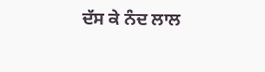ਦੱਸ ਕੇ ਨੰਦ ਲਾਲ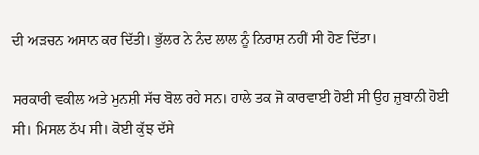ਦੀ ਅੜਚਨ ਅਸਾਨ ਕਰ ਦਿੱਤੀ। ਭੁੱਲਰ ਨੇ ਨੰਦ ਲਾਲ ਨੂੰ ਨਿਰਾਸ਼ ਨਹੀਂ ਸੀ ਹੋਣ ਦਿੱਤਾ।

ਸਰਕਾਰੀ ਵਕੀਲ ਅਤੇ ਮੁਨਸ਼ੀ ਸੱਚ ਬੋਲ ਰਹੇ ਸਨ। ਹਾਲੇ ਤਕ ਜੋ ਕਾਰਵਾਈ ਹੋਈ ਸੀ ਉਹ ਜ਼ੁਬਾਨੀ ਹੋਈ ਸੀ। ਮਿਸਲ ਠੱਪ ਸੀ। ਕੋਈ ਕੁੱਝ ਦੱਸੇ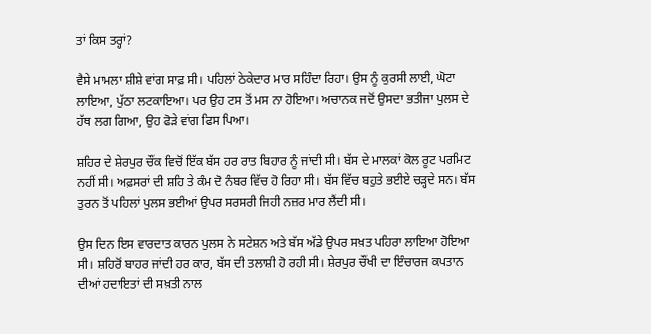ਤਾਂ ਕਿਸ ਤਰ੍ਹਾਂ?

ਵੈਸੇ ਮਾਮਲਾ ਸ਼ੀਸ਼ੇ ਵਾਂਗ ਸਾਫ਼ ਸੀ। ਪਹਿਲਾਂ ਠੇਕੇਦਾਰ ਮਾਰ ਸਹਿੰਦਾ ਰਿਹਾ। ਉਸ ਨੂੰ ਕੁਰਸੀ ਲਾਈ, ਘੋਟਾ ਲਾਇਆ, ਪੁੱਠਾ ਲਟਕਾਇਆ। ਪਰ ਉਹ ਟਸ ਤੋਂ ਮਸ ਨਾ ਹੋਇਆ। ਅਚਾਨਕ ਜਦੋਂ ਉਸਦਾ ਭਤੀਜਾ ਪੁਲਸ ਦੇ ਹੱਥ ਲਗ ਗਿਆ, ਉਹ ਫੋੜੇ ਵਾਂਗ ਫਿਸ ਪਿਆ।

ਸ਼ਹਿਰ ਦੇ ਸ਼ੇਰਪੁਰ ਚੌਂਕ ਵਿਚੋਂ ਇੱਕ ਬੱਸ ਹਰ ਰਾਤ ਬਿਹਾਰ ਨੂੰ ਜਾਂਦੀ ਸੀ। ਬੱਸ ਦੇ ਮਾਲਕਾਂ ਕੋਲ ਰੂਟ ਪਰਮਿਟ ਨਹੀਂ ਸੀ। ਅਫ਼ਸਰਾਂ ਦੀ ਸ਼ਹਿ ਤੇ ਕੰਮ ਦੋ ਨੰਬਰ ਵਿੱਚ ਹੋ ਰਿਹਾ ਸੀ। ਬੱਸ ਵਿੱਚ ਬਹੁਤੇ ਭਈਏ ਚੜ੍ਹਦੇ ਸਨ। ਬੱਸ ਤੁਰਨ ਤੋਂ ਪਹਿਲਾਂ ਪੁਲਸ ਭਈਆਂ ਉਪਰ ਸਰਸਰੀ ਜਿਹੀ ਨਜ਼ਰ ਮਾਰ ਲੈਂਦੀ ਸੀ।

ਉਸ ਦਿਨ ਇਸ ਵਾਰਦਾਤ ਕਾਰਨ ਪੁਲਸ ਨੇ ਸਟੇਸ਼ਨ ਅਤੇ ਬੱਸ ਅੱਡੇ ਉਪਰ ਸਖ਼ਤ ਪਹਿਰਾ ਲਾਇਆ ਹੋਇਆ ਸੀ। ਸ਼ਹਿਰੋਂ ਬਾਹਰ ਜਾਂਦੀ ਹਰ ਕਾਰ, ਬੱਸ ਦੀ ਤਲਾਸ਼ੀ ਹੋ ਰਹੀ ਸੀ। ਸ਼ੇਰਪੁਰ ਚੌਂਖੀ ਦਾ ਇੰਚਾਰਜ ਕਪਤਾਨ ਦੀਆਂ ਹਦਾਇਤਾਂ ਦੀ ਸਖ਼ਤੀ ਨਾਲ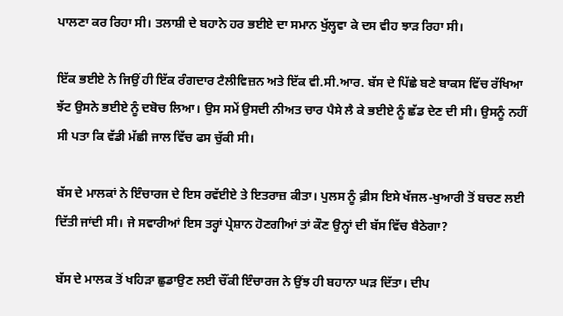ਪਾਲਣਾ ਕਰ ਰਿਹਾ ਸੀ। ਤਲਾਸ਼ੀ ਦੇ ਬਹਾਨੇ ਹਰ ਭਈਏ ਦਾ ਸਮਾਨ ਖੁੱਲ੍ਹਵਾ ਕੇ ਦਸ ਵੀਹ ਝਾੜ ਰਿਹਾ ਸੀ।

ਇੱਕ ਭਈਏ ਨੇ ਜਿਉਂ ਹੀ ਇੱਕ ਰੰਗਦਾਰ ਟੈਲੀਵਿਜ਼ਨ ਅਤੇ ਇੱਕ ਵੀ.ਸੀ.ਆਰ. ਬੱਸ ਦੇ ਪਿੱਛੇ ਬਣੇ ਬਾਕਸ ਵਿੱਚ ਰੱਖਿਆ ਝੱਟ ਉਸਨੇ ਭਈਏ ਨੂੰ ਦਬੋਚ ਲਿਆ। ਉਸ ਸਮੇਂ ਉਸਦੀ ਨੀਅਤ ਚਾਰ ਪੈਸੇ ਲੈ ਕੇ ਭਈਏ ਨੂੰ ਛੱਡ ਦੇਣ ਦੀ ਸੀ। ਉਸਨੂੰ ਨਹੀਂ ਸੀ ਪਤਾ ਕਿ ਵੱਡੀ ਮੱਛੀ ਜਾਲ ਵਿੱਚ ਫਸ ਚੁੱਕੀ ਸੀ।

ਬੱਸ ਦੇ ਮਾਲਕਾਂ ਨੇ ਇੰਚਾਰਜ ਦੇ ਇਸ ਰਵੱਈਏ ਤੇ ਇਤਰਾਜ਼ ਕੀਤਾ। ਪੁਲਸ ਨੂੰ ਫ਼ੀਸ ਇਸੇ ਖੱਜਲ-ਖੁਆਰੀ ਤੋਂ ਬਚਣ ਲਈ ਦਿੱਤੀ ਜਾਂਦੀ ਸੀ। ਜੇ ਸਵਾਰੀਆਂ ਇਸ ਤਰ੍ਹਾਂ ਪ੍ਰੇਸ਼ਾਨ ਹੋਣਗੀਆਂ ਤਾਂ ਕੌਣ ਉਨ੍ਹਾਂ ਦੀ ਬੱਸ ਵਿੱਚ ਬੈਠੇਗਾ?

ਬੱਸ ਦੇ ਮਾਲਕ ਤੋਂ ਖਹਿੜਾ ਛੁਡਾਉਣ ਲਈ ਚੌਂਕੀ ਇੰਚਾਰਜ ਨੇ ਉਂਝ ਹੀ ਬਹਾਨਾ ਘੜ ਦਿੱਤਾ। ਦੀਪ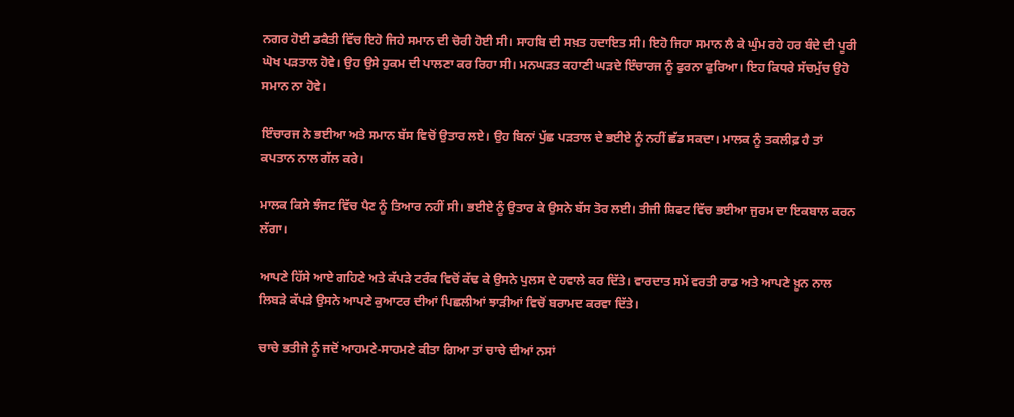ਨਗਰ ਹੋਈ ਡਕੈਤੀ ਵਿੱਚ ਇਹੋ ਜਿਹੇ ਸਮਾਨ ਦੀ ਚੋਰੀ ਹੋਈ ਸੀ। ਸਾਹਬਿ ਦੀ ਸਖ਼ਤ ਹਦਾਇਤ ਸੀ। ਇਹੋ ਜਿਹਾ ਸਮਾਨ ਲੈ ਕੇ ਘੁੰਮ ਰਹੇ ਹਰ ਬੰਦੇ ਦੀ ਪੂਰੀ ਘੋਖ ਪੜਤਾਲ ਹੋਵੇ। ਉਹ ਉਸੇ ਹੁਕਮ ਦੀ ਪਾਲਣਾ ਕਰ ਰਿਹਾ ਸੀ। ਮਨਘੜਤ ਕਹਾਣੀ ਘੜਦੇ ਇੰਚਾਰਜ ਨੂੰ ਫੁਰਨਾ ਫੁਰਿਆ। ਇਹ ਕਿਧਰੇ ਸੱਚਮੁੱਚ ਉਹੋ ਸਮਾਨ ਨਾ ਹੋਵੇ।

ਇੰਚਾਰਜ ਨੇ ਭਈਆ ਅਤੇ ਸਮਾਨ ਬੱਸ ਵਿਚੋਂ ਉਤਾਰ ਲਏ। ਉਹ ਬਿਨਾਂ ਪੁੱਛ ਪੜਤਾਲ ਦੇ ਭਈਏ ਨੂੰ ਨਹੀਂ ਛੱਡ ਸਕਦਾ। ਮਾਲਕ ਨੂੰ ਤਕਲੀਫ਼ ਹੈ ਤਾਂ ਕਪਤਾਨ ਨਾਲ ਗੱਲ ਕਰੇ।

ਮਾਲਕ ਕਿਸੇ ਝੰਜਟ ਵਿੱਚ ਪੈਣ ਨੂੰ ਤਿਆਰ ਨਹੀਂ ਸੀ। ਭਈਏ ਨੂੰ ਉਤਾਰ ਕੇ ਉਸਨੇ ਬੱਸ ਤੋਰ ਲਈ। ਤੀਜੀ ਸ਼ਿਫਟ ਵਿੱਚ ਭਈਆ ਜੁਰਮ ਦਾ ਇਕਬਾਲ ਕਰਨ ਲੱਗਾ।

ਆਪਣੇ ਹਿੱਸੇ ਆਏ ਗਹਿਣੇ ਅਤੇ ਕੱਪੜੇ ਟਰੰਕ ਵਿਚੋਂ ਕੱਢ ਕੇ ਉਸਨੇ ਪੁਲਸ ਦੇ ਹਵਾਲੇ ਕਰ ਦਿੱਤੇ। ਵਾਰਦਾਤ ਸਮੇਂ ਵਰਤੀ ਰਾਡ ਅਤੇ ਆਪਣੇ ਖ਼ੂਨ ਨਾਲ ਲਿਬੜੇ ਕੱਪੜੇ ਉਸਨੇ ਆਪਣੇ ਕੁਆਟਰ ਦੀਆਂ ਪਿਛਲੀਆਂ ਝਾੜੀਆਂ ਵਿਚੋਂ ਬਰਾਮਦ ਕਰਵਾ ਦਿੱਤੇ।

ਚਾਚੇ ਭਤੀਜੇ ਨੂੰ ਜਦੋਂ ਆਹਮਣੇ-ਸਾਹਮਣੇ ਕੀਤਾ ਗਿਆ ਤਾਂ ਚਾਚੇ ਦੀਆਂ ਨਸਾਂ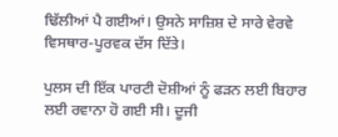ਢਿੱਲੀਆਂ ਪੈ ਗਈਆਂ। ਉਸਨੇ ਸਾਜ਼ਿਸ਼ ਦੇ ਸਾਰੇ ਵੇਰਵੇ ਵਿਸਥਾਰ-ਪੂਰਵਕ ਦੱਸ ਦਿੱਤੇ।

ਪੁਲਸ ਦੀ ਇੱਕ ਪਾਰਟੀ ਦੋਸ਼ੀਆਂ ਨੂੰ ਫੜਨ ਲਈ ਬਿਹਾਰ ਲਈ ਰਵਾਨਾ ਹੋ ਗਈ ਸੀ। ਦੂਜੀ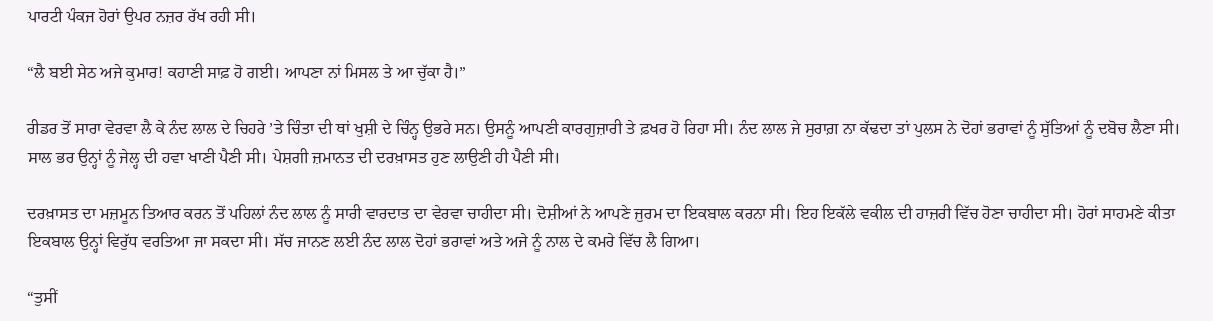ਪਾਰਟੀ ਪੰਕਜ ਹੋਰਾਂ ਉਪਰ ਨਜ਼ਰ ਰੱਖ ਰਹੀ ਸੀ।

“ਲੈ ਬਈ ਸੇਠ ਅਜੇ ਕੁਮਾਰ! ਕਹਾਣੀ ਸਾਫ਼ ਹੋ ਗਈ। ਆਪਣਾ ਨਾਂ ਮਿਸਲ ਤੇ ਆ ਚੁੱਕਾ ਹੈ।”

ਰੀਡਰ ਤੋਂ ਸਾਰਾ ਵੇਰਵਾ ਲੈ ਕੇ ਨੰਦ ਲਾਲ ਦੇ ਚਿਹਰੇ ’ਤੇ ਚਿੰਤਾ ਦੀ ਥਾਂ ਖੁਸ਼ੀ ਦੇ ਚਿੰਨ੍ਹ ਉਭਰੇ ਸਨ। ਉਸਨੂੰ ਆਪਣੀ ਕਾਰਗੁਜ਼ਾਰੀ ਤੇ ਫ਼ਖਰ ਹੋ ਰਿਹਾ ਸੀ। ਨੰਦ ਲਾਲ ਜੇ ਸੁਰਾਗ਼ ਨਾ ਕੱਢਦਾ ਤਾਂ ਪੁਲਸ ਨੇ ਦੋਹਾਂ ਭਰਾਵਾਂ ਨੂੰ ਸੁੱਤਿਆਂ ਨੂੰ ਦਬੋਚ ਲੈਣਾ ਸੀ। ਸਾਲ ਭਰ ਉਨ੍ਹਾਂ ਨੂੰ ਜੇਲ੍ਹ ਦੀ ਹਵਾ ਖਾਣੀ ਪੈਣੀ ਸੀ। ਪੇਸ਼ਗੀ ਜ਼ਮਾਨਤ ਦੀ ਦਰਖ਼ਾਸਤ ਹੁਣ ਲਾਉਣੀ ਹੀ ਪੈਣੀ ਸੀ।

ਦਰਖ਼ਾਸਤ ਦਾ ਮਜ਼ਮੂਨ ਤਿਆਰ ਕਰਨ ਤੋਂ ਪਹਿਲਾਂ ਨੰਦ ਲਾਲ ਨੂੰ ਸਾਰੀ ਵਾਰਦਾਤ ਦਾ ਵੇਰਵਾ ਚਾਹੀਦਾ ਸੀ। ਦੋਸ਼ੀਆਂ ਨੇ ਆਪਣੇ ਜੁਰਮ ਦਾ ਇਕਬਾਲ ਕਰਨਾ ਸੀ। ਇਹ ਇਕੱਲੇ ਵਕੀਲ ਦੀ ਹਾਜ਼ਰੀ ਵਿੱਚ ਹੋਣਾ ਚਾਹੀਦਾ ਸੀ। ਹੋਰਾਂ ਸਾਹਮਣੇ ਕੀਤਾ ਇਕਬਾਲ ਉਨ੍ਹਾਂ ਵਿਰੁੱਧ ਵਰਤਿਆ ਜਾ ਸਕਦਾ ਸੀ। ਸੱਚ ਜਾਨਣ ਲਈ ਨੰਦ ਲਾਲ ਦੋਹਾਂ ਭਰਾਵਾਂ ਅਤੇ ਅਜੇ ਨੂੰ ਨਾਲ ਦੇ ਕਮਰੇ ਵਿੱਚ ਲੈ ਗਿਆ।

“ਤੁਸੀਂ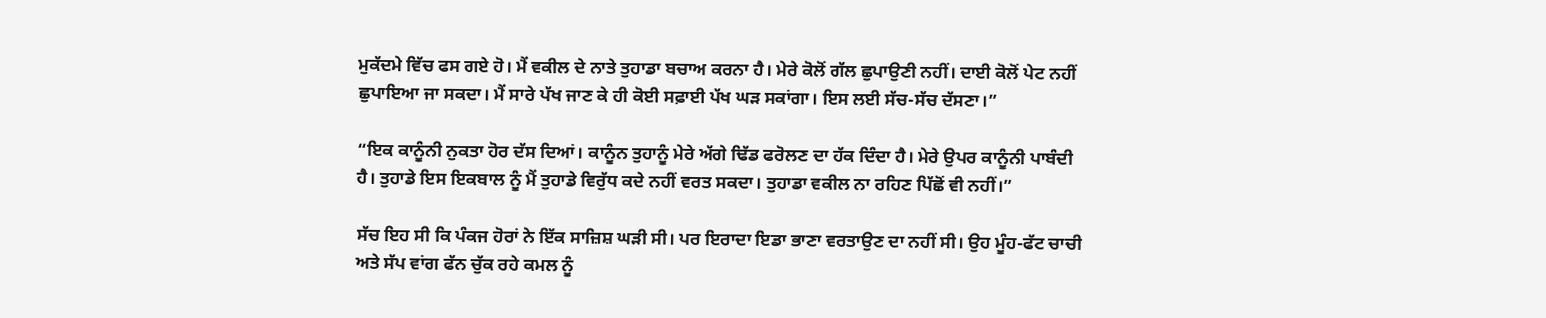ਮੁਕੱਦਮੇ ਵਿੱਚ ਫਸ ਗਏ ਹੋ। ਮੈਂ ਵਕੀਲ ਦੇ ਨਾਤੇ ਤੁਹਾਡਾ ਬਚਾਅ ਕਰਨਾ ਹੈ। ਮੇਰੇ ਕੋਲੋਂ ਗੱਲ ਛੁਪਾਉਣੀ ਨਹੀਂ। ਦਾਈ ਕੋਲੋਂ ਪੇਟ ਨਹੀਂ ਛੁਪਾਇਆ ਜਾ ਸਕਦਾ। ਮੈਂ ਸਾਰੇ ਪੱਖ ਜਾਣ ਕੇ ਹੀ ਕੋਈ ਸਫ਼ਾਈ ਪੱਖ ਘੜ ਸਕਾਂਗਾ। ਇਸ ਲਈ ਸੱਚ-ਸੱਚ ਦੱਸਣਾ।”

“ਇਕ ਕਾਨੂੰਨੀ ਨੁਕਤਾ ਹੋਰ ਦੱਸ ਦਿਆਂ। ਕਾਨੂੰਨ ਤੁਹਾਨੂੰ ਮੇਰੇ ਅੱਗੇ ਢਿੱਡ ਫਰੋਲਣ ਦਾ ਹੱਕ ਦਿੰਦਾ ਹੈ। ਮੇਰੇ ਉਪਰ ਕਾਨੂੰਨੀ ਪਾਬੰਦੀ ਹੈ। ਤੁਹਾਡੇ ਇਸ ਇਕਬਾਲ ਨੂੰ ਮੈਂ ਤੁਹਾਡੇ ਵਿਰੁੱਧ ਕਦੇ ਨਹੀਂ ਵਰਤ ਸਕਦਾ। ਤੁਹਾਡਾ ਵਕੀਲ ਨਾ ਰਹਿਣ ਪਿੱਛੋਂ ਵੀ ਨਹੀਂ।”

ਸੱਚ ਇਹ ਸੀ ਕਿ ਪੰਕਜ ਹੋਰਾਂ ਨੇ ਇੱਕ ਸਾਜ਼ਿਸ਼ ਘੜੀ ਸੀ। ਪਰ ਇਰਾਦਾ ਇਡਾ ਭਾਣਾ ਵਰਤਾਉਣ ਦਾ ਨਹੀਂ ਸੀ। ਉਹ ਮੂੰਹ-ਫੱਟ ਚਾਚੀ ਅਤੇ ਸੱਪ ਵਾਂਗ ਫੱਨ ਚੁੱਕ ਰਹੇ ਕਮਲ ਨੂੰ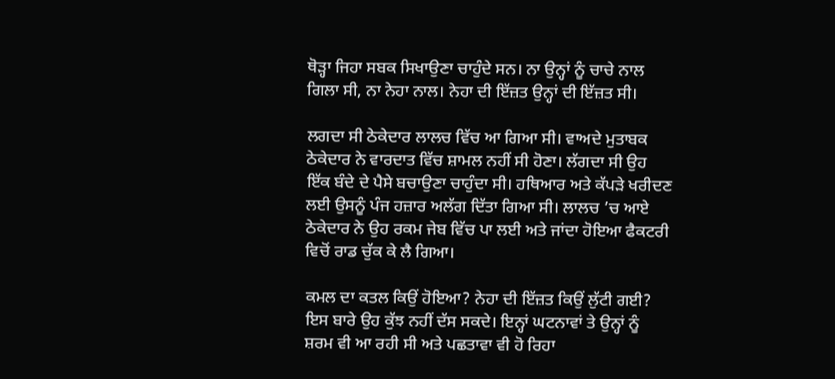ਥੋੜ੍ਹਾ ਜਿਹਾ ਸਬਕ ਸਿਖਾਉਣਾ ਚਾਹੁੰਦੇ ਸਨ। ਨਾ ਉਨ੍ਹਾਂ ਨੂੰ ਚਾਚੇ ਨਾਲ ਗਿਲਾ ਸੀ, ਨਾ ਨੇਹਾ ਨਾਲ। ਨੇਹਾ ਦੀ ਇੱਜ਼ਤ ਉਨ੍ਹਾਂ ਦੀ ਇੱਜ਼ਤ ਸੀ।

ਲਗਦਾ ਸੀ ਠੇਕੇਦਾਰ ਲਾਲਚ ਵਿੱਚ ਆ ਗਿਆ ਸੀ। ਵਾਅਦੇ ਮੁਤਾਬਕ ਠੇਕੇਦਾਰ ਨੇ ਵਾਰਦਾਤ ਵਿੱਚ ਸ਼ਾਮਲ ਨਹੀਂ ਸੀ ਹੋਣਾ। ਲੱਗਦਾ ਸੀ ਉਹ ਇੱਕ ਬੰਦੇ ਦੇ ਪੈਸੇ ਬਚਾਉਣਾ ਚਾਹੁੰਦਾ ਸੀ। ਹਥਿਆਰ ਅਤੇ ਕੱਪੜੇ ਖਰੀਦਣ ਲਈ ਉਸਨੂੰ ਪੰਜ ਹਜ਼ਾਰ ਅਲੱਗ ਦਿੱਤਾ ਗਿਆ ਸੀ। ਲਾਲਚ ’ਚ ਆਏ ਠੇਕੇਦਾਰ ਨੇ ਉਹ ਰਕਮ ਜੇਬ ਵਿੱਚ ਪਾ ਲਈ ਅਤੇ ਜਾਂਦਾ ਹੋਇਆ ਫੈਕਟਰੀ ਵਿਚੋਂ ਰਾਡ ਚੁੱਕ ਕੇ ਲੈ ਗਿਆ।

ਕਮਲ ਦਾ ਕਤਲ ਕਿਉਂ ਹੋਇਆ? ਨੇਹਾ ਦੀ ਇੱਜ਼ਤ ਕਿਉਂ ਲੁੱਟੀ ਗਈ? ਇਸ ਬਾਰੇ ਉਹ ਕੁੱਝ ਨਹੀਂ ਦੱਸ ਸਕਦੇ। ਇਨ੍ਹਾਂ ਘਟਨਾਵਾਂ ਤੇ ਉਨ੍ਹਾਂ ਨੂੰ ਸ਼ਰਮ ਵੀ ਆ ਰਹੀ ਸੀ ਅਤੇ ਪਛਤਾਵਾ ਵੀ ਹੋ ਰਿਹਾ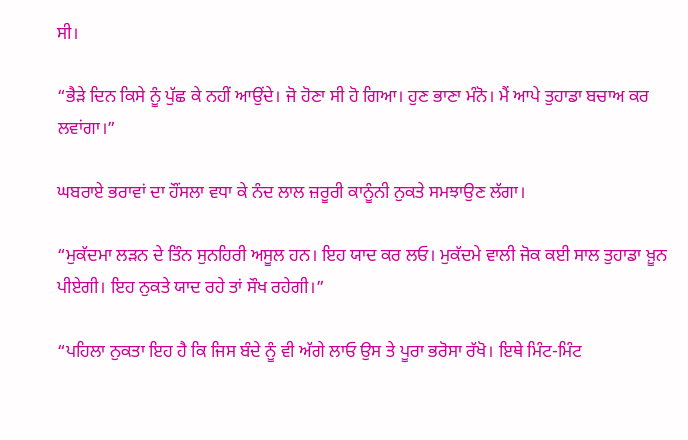ਸੀ।

“ਭੈੜੇ ਦਿਨ ਕਿਸੇ ਨੂੰ ਪੁੱਛ ਕੇ ਨਹੀਂ ਆਉਂਦੇ। ਜੋ ਹੋਣਾ ਸੀ ਹੋ ਗਿਆ। ਹੁਣ ਭਾਣਾ ਮੰਨੋ। ਮੈਂ ਆਪੇ ਤੁਹਾਡਾ ਬਚਾਅ ਕਰ ਲਵਾਂਗਾ।”

ਘਬਰਾਏ ਭਰਾਵਾਂ ਦਾ ਹੌਂਸਲਾ ਵਧਾ ਕੇ ਨੰਦ ਲਾਲ ਜ਼ਰੂਰੀ ਕਾਨੂੰਨੀ ਨੁਕਤੇ ਸਮਝਾਉਣ ਲੱਗਾ।

“ਮੁਕੱਦਮਾ ਲੜਨ ਦੇ ਤਿੰਨ ਸੁਨਹਿਰੀ ਅਸੂਲ ਹਨ। ਇਹ ਯਾਦ ਕਰ ਲਓ। ਮੁਕੱਦਮੇ ਵਾਲੀ ਜੋਕ ਕਈ ਸਾਲ ਤੁਹਾਡਾ ਖ਼ੂਨ ਪੀਏਗੀ। ਇਹ ਨੁਕਤੇ ਯਾਦ ਰਹੇ ਤਾਂ ਸੌਖ ਰਹੇਗੀ।”

“ਪਹਿਲਾ ਨੁਕਤਾ ਇਹ ਹੈ ਕਿ ਜਿਸ ਬੰਦੇ ਨੂੰ ਵੀ ਅੱਗੇ ਲਾਓ ਉਸ ਤੇ ਪੂਰਾ ਭਰੋਸਾ ਰੱਖੋ। ਇਥੇ ਮਿੰਟ-ਮਿੰਟ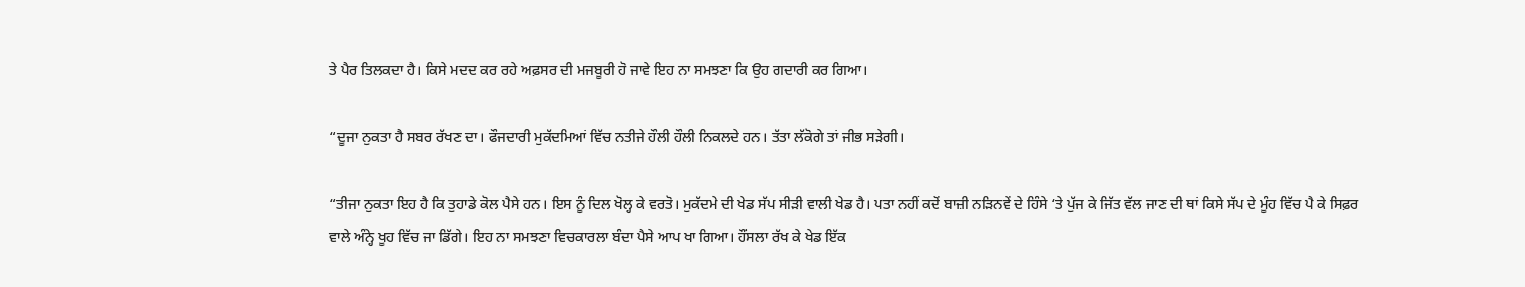ਤੇ ਪੈਰ ਤਿਲਕਦਾ ਹੈ। ਕਿਸੇ ਮਦਦ ਕਰ ਰਹੇ ਅਫ਼ਸਰ ਦੀ ਮਜਬੂਰੀ ਹੋ ਜਾਵੇ ਇਹ ਨਾ ਸਮਝਣਾ ਕਿ ਉਹ ਗਦਾਰੀ ਕਰ ਗਿਆ।

“ਦੂਜਾ ਨੁਕਤਾ ਹੈ ਸਬਰ ਰੱਖਣ ਦਾ। ਫੌਜਦਾਰੀ ਮੁਕੱਦਮਿਆਂ ਵਿੱਚ ਨਤੀਜੇ ਹੌਲੀ ਹੌਲੀ ਨਿਕਲਦੇ ਹਨ। ਤੱਤਾ ਲੱਕੋਗੇ ਤਾਂ ਜੀਭ ਸੜੇਗੀ।

“ਤੀਜਾ ਨੁਕਤਾ ਇਹ ਹੈ ਕਿ ਤੁਹਾਡੇ ਕੋਲ ਪੈਸੇ ਹਨ। ਇਸ ਨੂੰ ਦਿਲ ਖੋਲ੍ਹ ਕੇ ਵਰਤੋ। ਮੁਕੱਦਮੇ ਦੀ ਖੇਡ ਸੱਪ ਸੀੜੀ ਵਾਲੀ ਖੇਡ ਹੈ। ਪਤਾ ਨਹੀਂ ਕਦੋਂ ਬਾਜ਼ੀ ਨੜਿਨਵੇਂ ਦੇ ਹਿੰਸੇ ‘ਤੇ ਪੁੱਜ ਕੇ ਜਿੱਤ ਵੱਲ ਜਾਣ ਦੀ ਥਾਂ ਕਿਸੇ ਸੱਪ ਦੇ ਮੂੰਹ ਵਿੱਚ ਪੈ ਕੇ ਸਿਫ਼ਰ ਵਾਲੇ ਅੰਨ੍ਹੇ ਖੂਹ ਵਿੱਚ ਜਾ ਡਿੱਗੇ। ਇਹ ਨਾ ਸਮਝਣਾ ਵਿਚਕਾਰਲਾ ਬੰਦਾ ਪੈਸੇ ਆਪ ਖਾ ਗਿਆ। ਹੌਂਸਲਾ ਰੱਖ ਕੇ ਖੇਡ ਇੱਕ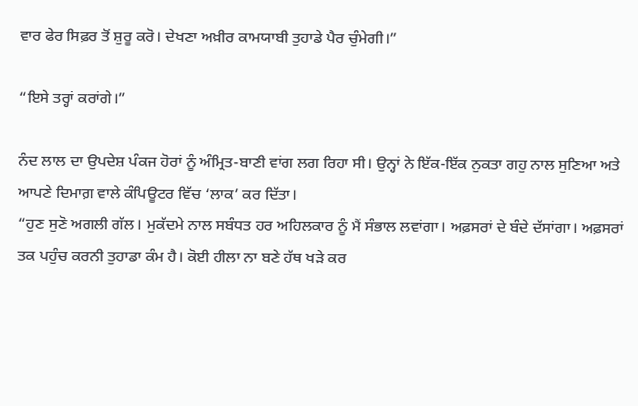ਵਾਰ ਫੇਰ ਸਿਫ਼ਰ ਤੋਂ ਸ਼ੁਰੂ ਕਰੋ। ਦੇਖਣਾ ਅਖ਼ੀਰ ਕਾਮਯਾਬੀ ਤੁਹਾਡੇ ਪੈਰ ਚੁੰਮੇਗੀ।”

“ਇਸੇ ਤਰ੍ਹਾਂ ਕਰਾਂਗੇ।”

ਨੰਦ ਲਾਲ ਦਾ ਉਪਦੇਸ਼ ਪੰਕਜ ਹੋਰਾਂ ਨੂੰ ਅੰਮ੍ਰਿਤ-ਬਾਣੀ ਵਾਂਗ ਲਗ ਰਿਹਾ ਸੀ। ਉਨ੍ਹਾਂ ਨੇ ਇੱਕ-ਇੱਕ ਨੁਕਤਾ ਗਹੁ ਨਾਲ ਸੁਣਿਆ ਅਤੇ ਆਪਣੇ ਦਿਮਾਗ਼ ਵਾਲੇ ਕੰਪਿਊਟਰ ਵਿੱਚ ‘ਲਾਕ’ ਕਰ ਦਿੱਤਾ।
“ਹੁਣ ਸੁਣੋ ਅਗਲੀ ਗੱਲ। ਮੁਕੱਦਮੇ ਨਾਲ ਸਬੰਧਤ ਹਰ ਅਹਿਲਕਾਰ ਨੂੰ ਮੈਂ ਸੰਭਾਲ ਲਵਾਂਗਾ। ਅਫ਼ਸਰਾਂ ਦੇ ਬੰਦੇ ਦੱਸਾਂਗਾ। ਅਫ਼ਸਰਾਂ ਤਕ ਪਹੁੰਚ ਕਰਨੀ ਤੁਹਾਡਾ ਕੰਮ ਹੈ। ਕੋਈ ਹੀਲਾ ਨਾ ਬਣੇ ਹੱਥ ਖੜੇ ਕਰ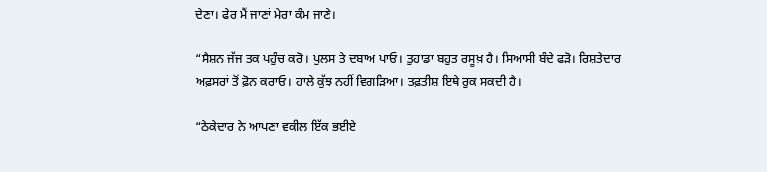ਦੇਣਾ। ਫੇਰ ਮੈਂ ਜਾਣਾਂ ਮੇਰਾ ਕੰਮ ਜਾਣੇ।

“ਸੈਸ਼ਨ ਜੱਜ ਤਕ ਪਹੁੰਚ ਕਰੋ। ਪੁਲਸ ਤੇ ਦਬਾਅ ਪਾਓ। ਤੁਹਾਡਾ ਬਹੁਤ ਰਸੂਖ਼ ਹੈ। ਸਿਆਸੀ ਬੰਦੇ ਫੜੋ। ਰਿਸ਼ਤੇਦਾਰ ਅਫ਼ਸਰਾਂ ਤੋਂ ਫ਼ੋਨ ਕਰਾਓ। ਹਾਲੇ ਕੁੱਝ ਨਹੀਂ ਵਿਗੜਿਆ। ਤਫ਼ਤੀਸ਼ ਇਥੇ ਰੁਕ ਸਕਦੀ ਹੈ।

“ਠੇਕੇਦਾਰ ਨੇ ਆਪਣਾ ਵਕੀਲ ਇੱਕ ਭਈਏ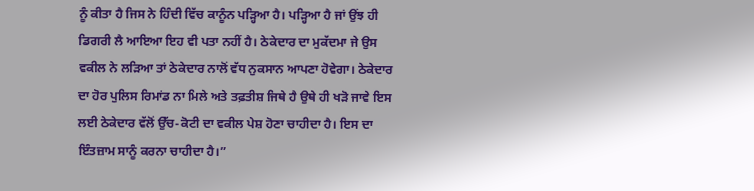ਨੂੰ ਕੀਤਾ ਹੈ ਜਿਸ ਨੇ ਹਿੰਦੀ ਵਿੱਚ ਕਾਨੂੰਨ ਪੜ੍ਹਿਆ ਹੈ। ਪੜ੍ਹਿਆ ਹੈ ਜਾਂ ਉਂਝ ਹੀ ਡਿਗਰੀ ਲੈ ਆਇਆ ਇਹ ਵੀ ਪਤਾ ਨਹੀਂ ਹੈ। ਠੇਕੇਦਾਰ ਦਾ ਮੁਕੱਦਮਾ ਜੇ ਉਸ ਵਕੀਲ ਨੇ ਲੜਿਆ ਤਾਂ ਠੇਕੇਦਾਰ ਨਾਲੋਂ ਵੱਧ ਨੁਕਸਾਨ ਆਪਣਾ ਹੋਵੇਗਾ। ਠੇਕੇਦਾਰ ਦਾ ਹੋਰ ਪੁਲਿਸ ਰਿਮਾਂਡ ਨਾ ਮਿਲੇ ਅਤੇ ਤਫ਼ਤੀਸ਼ ਜਿਥੇ ਹੈ ਉਥੇ ਹੀ ਖੜੋ ਜਾਵੇ ਇਸ ਲਈ ਠੇਕੇਦਾਰ ਵੱਲੋਂ ਉੱਚ-ਕੋਟੀ ਦਾ ਵਕੀਲ ਪੇਸ਼ ਹੋਣਾ ਚਾਹੀਦਾ ਹੈ। ਇਸ ਦਾ ਇੰਤਜ਼ਾਮ ਸਾਨੂੰ ਕਰਨਾ ਚਾਹੀਦਾ ਹੈ।”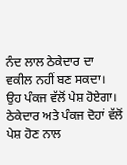ਨੰਦ ਲਾਲ ਠੇਕੇਦਾਰ ਦਾ ਵਕੀਲ ਨਹੀਂ ਬਣ ਸਕਦਾ। ਉਹ ਪੰਕਜ ਵੱਲੋਂ ਪੇਸ਼ ਹੋਏਗਾ। ਠੇਕੇਦਾਰ ਅਤੇ ਪੰਕਜ ਦੋਹਾਂ ਵੱਲੋਂ ਪੇਸ਼ ਹੋਣ ਨਾਲ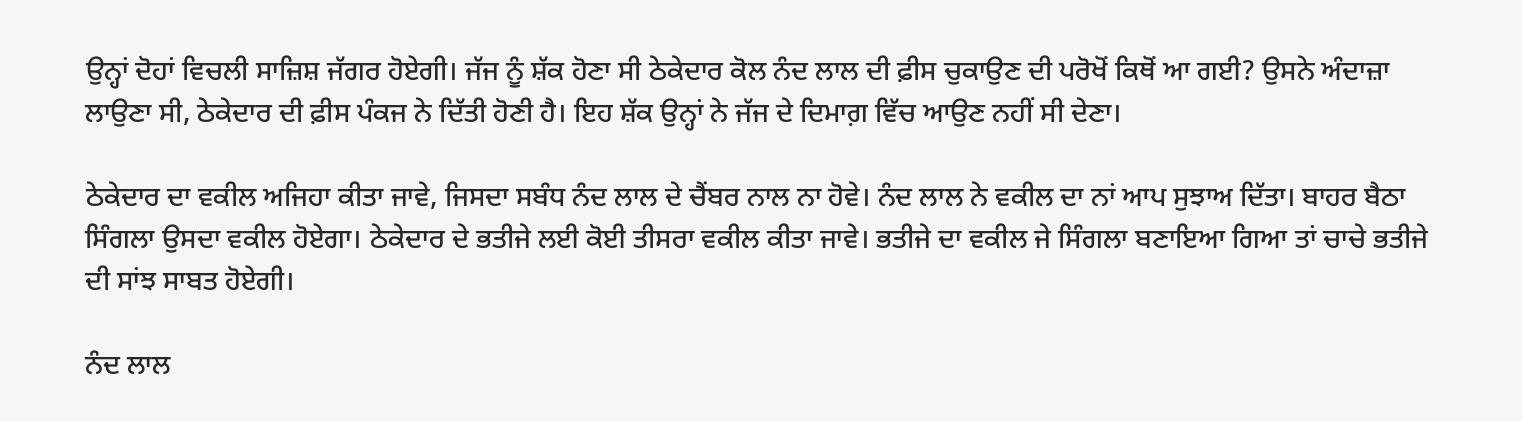ਉਨ੍ਹਾਂ ਦੋਹਾਂ ਵਿਚਲੀ ਸਾਜ਼ਿਸ਼ ਜੱਗਰ ਹੋਏਗੀ। ਜੱਜ ਨੂੰ ਸ਼ੱਕ ਹੋਣਾ ਸੀ ਠੇਕੇਦਾਰ ਕੋਲ ਨੰਦ ਲਾਲ ਦੀ ਫ਼ੀਸ ਚੁਕਾਉਣ ਦੀ ਪਰੋਖੋਂ ਕਿਥੋਂ ਆ ਗਈ? ਉਸਨੇ ਅੰਦਾਜ਼ਾ ਲਾਉਣਾ ਸੀ, ਠੇਕੇਦਾਰ ਦੀ ਫ਼ੀਸ ਪੰਕਜ ਨੇ ਦਿੱਤੀ ਹੋਣੀ ਹੈ। ਇਹ ਸ਼ੱਕ ਉਨ੍ਹਾਂ ਨੇ ਜੱਜ ਦੇ ਦਿਮਾਗ਼ ਵਿੱਚ ਆਉਣ ਨਹੀਂ ਸੀ ਦੇਣਾ।

ਠੇਕੇਦਾਰ ਦਾ ਵਕੀਲ ਅਜਿਹਾ ਕੀਤਾ ਜਾਵੇ, ਜਿਸਦਾ ਸਬੰਧ ਨੰਦ ਲਾਲ ਦੇ ਚੈਂਬਰ ਨਾਲ ਨਾ ਹੋਵੇ। ਨੰਦ ਲਾਲ ਨੇ ਵਕੀਲ ਦਾ ਨਾਂ ਆਪ ਸੁਝਾਅ ਦਿੱਤਾ। ਬਾਹਰ ਬੈਠਾ ਸਿੰਗਲਾ ਉਸਦਾ ਵਕੀਲ ਹੋਏਗਾ। ਠੇਕੇਦਾਰ ਦੇ ਭਤੀਜੇ ਲਈ ਕੋਈ ਤੀਸਰਾ ਵਕੀਲ ਕੀਤਾ ਜਾਵੇ। ਭਤੀਜੇ ਦਾ ਵਕੀਲ ਜੇ ਸਿੰਗਲਾ ਬਣਾਇਆ ਗਿਆ ਤਾਂ ਚਾਚੇ ਭਤੀਜੇ ਦੀ ਸਾਂਝ ਸਾਬਤ ਹੋਏਗੀ।

ਨੰਦ ਲਾਲ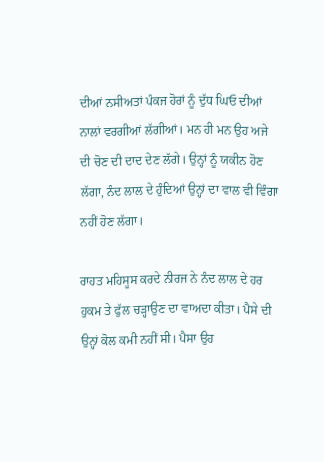ਦੀਆਂ ਨਸੀਅਤਾਂ ਪੰਕਜ ਹੋਰਾਂ ਨੂੰ ਦੁੱਧ ਘਿਓ ਦੀਆਂ ਨਾਲਾਂ ਵਰਗੀਆਂ ਲੱਗੀਆਂ। ਮਨ ਹੀ ਮਨ ਉਹ ਅਜੇ ਦੀ ਚੋਣ ਦੀ ਦਾਦ ਦੇਣ ਲੱਗੇ। ਉਨ੍ਹਾਂ ਨੂੰ ਯਕੀਨ ਹੋਣ ਲੱਗਾ, ਨੰਦ ਲਾਲ ਦੇ ਹੁੰਦਿਆਂ ਉਨ੍ਹਾਂ ਦਾ ਵਾਲ ਵੀ ਵਿੰਗਾ ਨਹੀਂ ਹੋਣ ਲੱਗਾ।

ਰਾਹਤ ਮਹਿਸੂਸ ਕਰਦੇ ਨੀਰਜ ਨੇ ਨੰਦ ਲਾਲ ਦੇ ਹਰ ਹੁਕਮ ਤੇ ਫੁੱਲ ਚੜ੍ਹਾਉਣ ਦਾ ਵਾਅਦਾ ਕੀਤਾ। ਪੈਸੇ ਦੀ ਉਨ੍ਹਾਂ ਕੋਲ ਕਮੀ ਨਹੀਂ ਸੀ। ਪੈਸਾ ਉਹ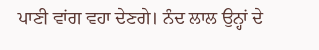ਪਾਣੀ ਵਾਂਗ ਵਹਾ ਦੇਣਗੇ। ਨੰਦ ਲਾਲ ਉਨ੍ਹਾਂ ਦੇ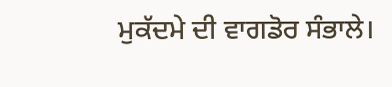ਮੁਕੱਦਮੇ ਦੀ ਵਾਗਡੋਰ ਸੰਭਾਲੇ।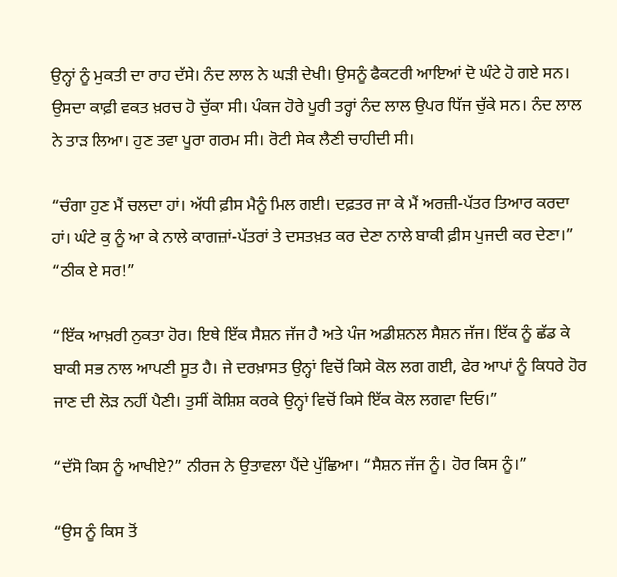ਉਨ੍ਹਾਂ ਨੂੰ ਮੁਕਤੀ ਦਾ ਰਾਹ ਦੱਸੇ। ਨੰਦ ਲਾਲ ਨੇ ਘੜੀ ਦੇਖੀ। ਉਸਨੂੰ ਫੈਕਟਰੀ ਆਇਆਂ ਦੋ ਘੰਟੇ ਹੋ ਗਏ ਸਨ। ਉਸਦਾ ਕਾਫ਼ੀ ਵਕਤ ਖ਼ਰਚ ਹੋ ਚੁੱਕਾ ਸੀ। ਪੰਕਜ ਹੋਰੇ ਪੂਰੀ ਤਰ੍ਹਾਂ ਨੰਦ ਲਾਲ ਉਪਰ ਧਿੱਜ ਚੁੱਕੇ ਸਨ। ਨੰਦ ਲਾਲ ਨੇ ਤਾੜ ਲਿਆ। ਹੁਣ ਤਵਾ ਪੂਰਾ ਗਰਮ ਸੀ। ਰੋਟੀ ਸੇਕ ਲੈਣੀ ਚਾਹੀਦੀ ਸੀ।

“ਚੰਗਾ ਹੁਣ ਮੈਂ ਚਲਦਾ ਹਾਂ। ਅੱਧੀ ਫ਼ੀਸ ਮੈਨੂੰ ਮਿਲ ਗਈ। ਦਫ਼ਤਰ ਜਾ ਕੇ ਮੈਂ ਅਰਜ਼ੀ-ਪੱਤਰ ਤਿਆਰ ਕਰਦਾ ਹਾਂ। ਘੰਟੇ ਕੁ ਨੂੰ ਆ ਕੇ ਨਾਲੇ ਕਾਗਜ਼ਾਂ-ਪੱਤਰਾਂ ਤੇ ਦਸਤਖ਼ਤ ਕਰ ਦੇਣਾ ਨਾਲੇ ਬਾਕੀ ਫ਼ੀਸ ਪੁਜਦੀ ਕਰ ਦੇਣਾ।”
“ਠੀਕ ਏ ਸਰ!”

“ਇੱਕ ਆਖ਼ਰੀ ਨੁਕਤਾ ਹੋਰ। ਇਥੇ ਇੱਕ ਸੈਸ਼ਨ ਜੱਜ ਹੈ ਅਤੇ ਪੰਜ ਅਡੀਸ਼ਨਲ ਸੈਸ਼ਨ ਜੱਜ। ਇੱਕ ਨੂੰ ਛੱਡ ਕੇ ਬਾਕੀ ਸਭ ਨਾਲ ਆਪਣੀ ਸੂਤ ਹੈ। ਜੇ ਦਰਖ਼ਾਸਤ ਉਨ੍ਹਾਂ ਵਿਚੋਂ ਕਿਸੇ ਕੋਲ ਲਗ ਗਈ, ਫੇਰ ਆਪਾਂ ਨੂੰ ਕਿਧਰੇ ਹੋਰ ਜਾਣ ਦੀ ਲੋੜ ਨਹੀਂ ਪੈਣੀ। ਤੁਸੀਂ ਕੋਸ਼ਿਸ਼ ਕਰਕੇ ਉਨ੍ਹਾਂ ਵਿਚੋਂ ਕਿਸੇ ਇੱਕ ਕੋਲ ਲਗਵਾ ਦਿਓ।”

“ਦੱਸੋ ਕਿਸ ਨੂੰ ਆਖੀਏ?” ਨੀਰਜ ਨੇ ਉਤਾਵਲਾ ਪੈਂਦੇ ਪੁੱਛਿਆ। “ਸੈਸ਼ਨ ਜੱਜ ਨੂੰ। ਹੋਰ ਕਿਸ ਨੂੰ।”

“ਉਸ ਨੂੰ ਕਿਸ ਤੋਂ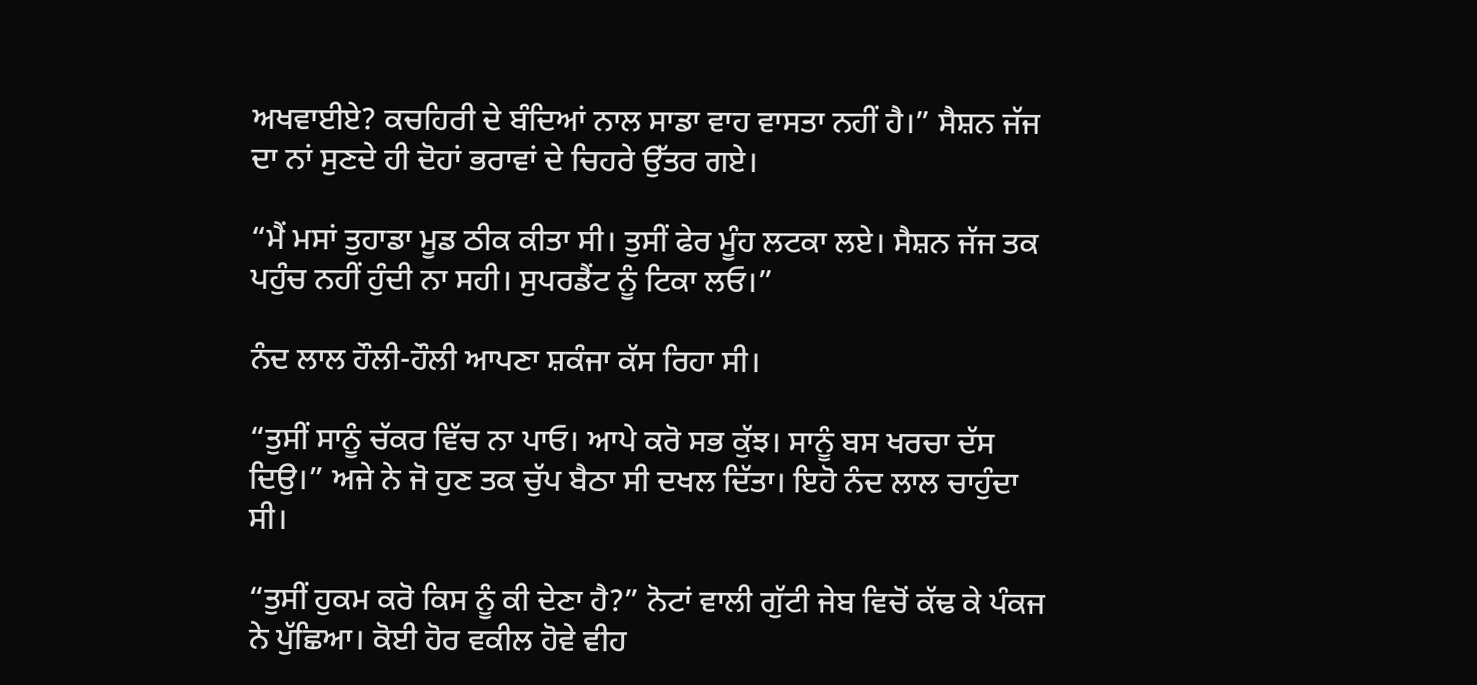ਅਖਵਾਈਏ? ਕਚਹਿਰੀ ਦੇ ਬੰਦਿਆਂ ਨਾਲ ਸਾਡਾ ਵਾਹ ਵਾਸਤਾ ਨਹੀਂ ਹੈ।” ਸੈਸ਼ਨ ਜੱਜ ਦਾ ਨਾਂ ਸੁਣਦੇ ਹੀ ਦੋਹਾਂ ਭਰਾਵਾਂ ਦੇ ਚਿਹਰੇ ਉੱਤਰ ਗਏ।

“ਮੈਂ ਮਸਾਂ ਤੁਹਾਡਾ ਮੂਡ ਠੀਕ ਕੀਤਾ ਸੀ। ਤੁਸੀਂ ਫੇਰ ਮੂੰਹ ਲਟਕਾ ਲਏ। ਸੈਸ਼ਨ ਜੱਜ ਤਕ ਪਹੁੰਚ ਨਹੀਂ ਹੁੰਦੀ ਨਾ ਸਹੀ। ਸੁਪਰਡੈਂਟ ਨੂੰ ਟਿਕਾ ਲਓ।”

ਨੰਦ ਲਾਲ ਹੌਲੀ-ਹੌਲੀ ਆਪਣਾ ਸ਼ਕੰਜਾ ਕੱਸ ਰਿਹਾ ਸੀ।

“ਤੁਸੀਂ ਸਾਨੂੰ ਚੱਕਰ ਵਿੱਚ ਨਾ ਪਾਓ। ਆਪੇ ਕਰੋ ਸਭ ਕੁੱਝ। ਸਾਨੂੰ ਬਸ ਖਰਚਾ ਦੱਸ ਦਿਉ।” ਅਜੇ ਨੇ ਜੋ ਹੁਣ ਤਕ ਚੁੱਪ ਬੈਠਾ ਸੀ ਦਖਲ ਦਿੱਤਾ। ਇਹੋ ਨੰਦ ਲਾਲ ਚਾਹੁੰਦਾ ਸੀ।

“ਤੁਸੀਂ ਹੁਕਮ ਕਰੋ ਕਿਸ ਨੂੰ ਕੀ ਦੇਣਾ ਹੈ?” ਨੋਟਾਂ ਵਾਲੀ ਗੁੱਟੀ ਜੇਬ ਵਿਚੋਂ ਕੱਢ ਕੇ ਪੰਕਜ ਨੇ ਪੁੱਛਿਆ। ਕੋਈ ਹੋਰ ਵਕੀਲ ਹੋਵੇ ਵੀਹ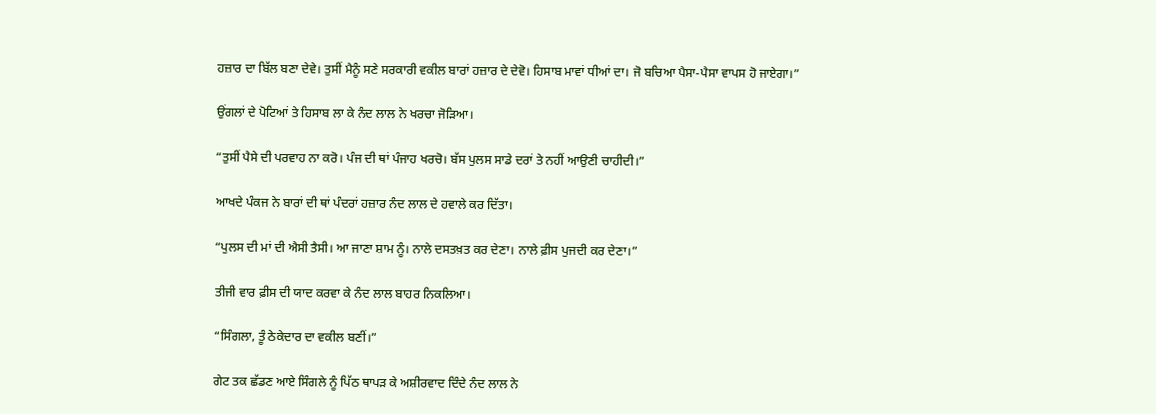ਹਜ਼ਾਰ ਦਾ ਬਿੱਲ ਬਣਾ ਦੇਵੇ। ਤੁਸੀਂ ਮੈਨੂੰ ਸਣੇ ਸਰਕਾਰੀ ਵਕੀਲ ਬਾਰਾਂ ਹਜ਼ਾਰ ਦੇ ਦੇਵੋ। ਹਿਸਾਬ ਮਾਵਾਂ ਧੀਆਂ ਦਾ। ਜੋ ਬਚਿਆ ਪੈਸਾ-ਪੈਸਾ ਵਾਪਸ ਹੋ ਜਾਏਗਾ।”

ਉਂਗਲਾਂ ਦੇ ਪੋਟਿਆਂ ਤੇ ਹਿਸਾਬ ਲਾ ਕੇ ਨੰਦ ਲਾਲ ਨੇ ਖਰਚਾ ਜੋੜਿਆ।

“ਤੁਸੀਂ ਪੈਸੇ ਦੀ ਪਰਵਾਹ ਨਾ ਕਰੋ। ਪੰਜ ਦੀ ਥਾਂ ਪੰਜਾਹ ਖਰਚੋ। ਬੱਸ ਪੁਲਸ ਸਾਡੇ ਦਰਾਂ ਤੇ ਨਹੀਂ ਆਉਣੀ ਚਾਹੀਦੀ।”

ਆਖਦੇ ਪੰਕਜ ਨੇ ਬਾਰਾਂ ਦੀ ਥਾਂ ਪੰਦਰਾਂ ਹਜ਼ਾਰ ਨੰਦ ਲਾਲ ਦੇ ਹਵਾਲੇ ਕਰ ਦਿੱਤਾ।

“ਪੁਲਸ ਦੀ ਮਾਂ ਦੀ ਐਸੀ ਤੈਸੀ। ਆ ਜਾਣਾ ਸ਼ਾਮ ਨੂੰ। ਨਾਲੇ ਦਸਤਖ਼ਤ ਕਰ ਦੇਣਾ। ਨਾਲੇ ਫ਼ੀਸ ਪੁਜਦੀ ਕਰ ਦੇਣਾ।”

ਤੀਜੀ ਵਾਰ ਫ਼ੀਸ ਦੀ ਯਾਦ ਕਰਵਾ ਕੇ ਨੰਦ ਲਾਲ ਬਾਹਰ ਨਿਕਲਿਆ।

“ਸਿੰਗਲਾ, ਤੂੰ ਠੇਕੇਦਾਰ ਦਾ ਵਕੀਲ ਬਣੀਂ।”

ਗੇਟ ਤਕ ਛੱਡਣ ਆਏ ਸਿੰਗਲੇ ਨੂੰ ਪਿੱਠ ਥਾਪੜ ਕੇ ਅਸ਼ੀਰਵਾਦ ਦਿੰਦੇ ਨੰਦ ਲਾਲ ਨੇ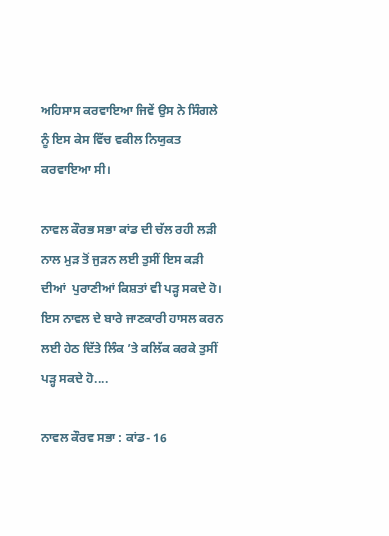ਅਹਿਸਾਸ ਕਰਵਾਇਆ ਜਿਵੇਂ ਉਸ ਨੇ ਸਿੰਗਲੇ ਨੂੰ ਇਸ ਕੇਸ ਵਿੱਚ ਵਕੀਲ ਨਿਯੁਕਤ ਕਰਵਾਇਆ ਸੀ।

ਨਾਵਲ ਕੌਰਭ ਸਭਾ ਕਾਂਡ ਦੀ ਚੱਲ ਰਹੀ ਲੜੀ ਨਾਲ ਮੁੜ ਤੋਂ ਜੁੜਨ ਲਈ ਤੁਸੀਂ ਇਸ ਕੜੀ ਦੀਆਂ  ਪੁਰਾਣੀਆਂ ਕਿਸ਼ਤਾਂ ਵੀ ਪੜ੍ਹ ਸਕਦੇ ਹੋ। ਇਸ ਨਾਵਲ ਦੇ ਬਾਰੇ ਜਾਣਕਾਰੀ ਹਾਸਲ ਕਰਨ ਲਈ ਹੇਠ ਦਿੱਤੇ ਲਿੰਕ ’ਤੇ ਕਲਿੱਕ ਕਰਕੇ ਤੁਸੀਂ ਪੜ੍ਹ ਸਕਦੇ ਹੋ....

ਨਾਵਲ ਕੌਰਵ ਸਭਾ : ਕਾਂਡ- 16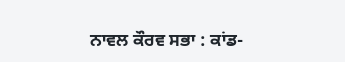ਨਾਵਲ ਕੌਰਵ ਸਭਾ : ਕਾਂਡ-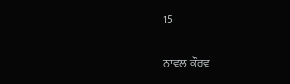15

ਨਾਵਲ ਕੌਰਵ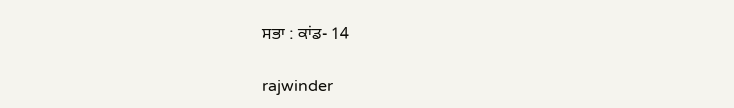ਸਭਾ : ਕਾਂਡ- 14

rajwinder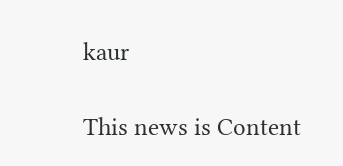kaur

This news is Content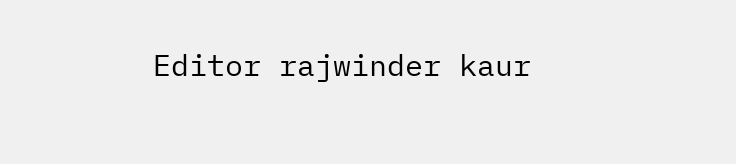Editor rajwinder kaur